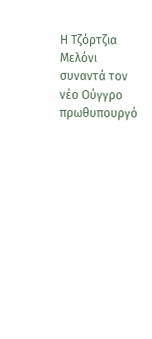Η Τζόρτζια Μελόνι συναντά τον νέο Ούγγρο πρωθυπουργό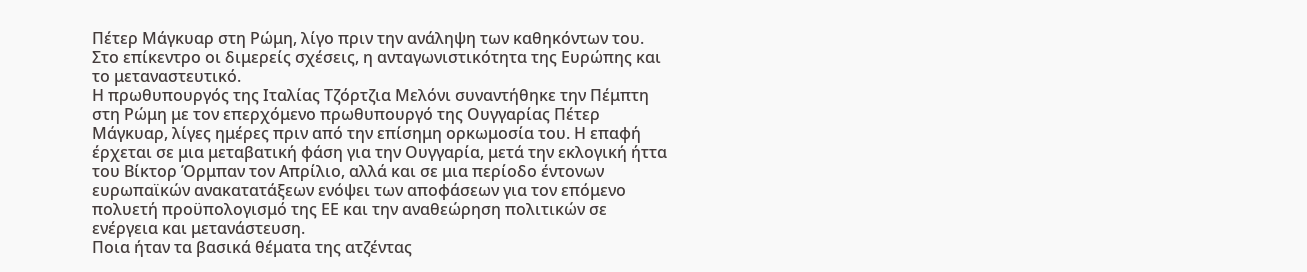Πέτερ Μάγκυαρ στη Ρώμη, λίγο πριν την ανάληψη των καθηκόντων του. Στο επίκεντρο οι διμερείς σχέσεις, η ανταγωνιστικότητα της Ευρώπης και το μεταναστευτικό.
Η πρωθυπουργός της Ιταλίας Τζόρτζια Μελόνι συναντήθηκε την Πέμπτη στη Ρώμη με τον επερχόμενο πρωθυπουργό της Ουγγαρίας Πέτερ Μάγκυαρ, λίγες ημέρες πριν από την επίσημη ορκωμοσία του. Η επαφή έρχεται σε μια μεταβατική φάση για την Ουγγαρία, μετά την εκλογική ήττα του Βίκτορ Όρμπαν τον Απρίλιο, αλλά και σε μια περίοδο έντονων ευρωπαϊκών ανακατατάξεων ενόψει των αποφάσεων για τον επόμενο πολυετή προϋπολογισμό της ΕΕ και την αναθεώρηση πολιτικών σε ενέργεια και μετανάστευση.
Ποια ήταν τα βασικά θέματα της ατζέντας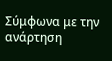Σύμφωνα με την ανάρτηση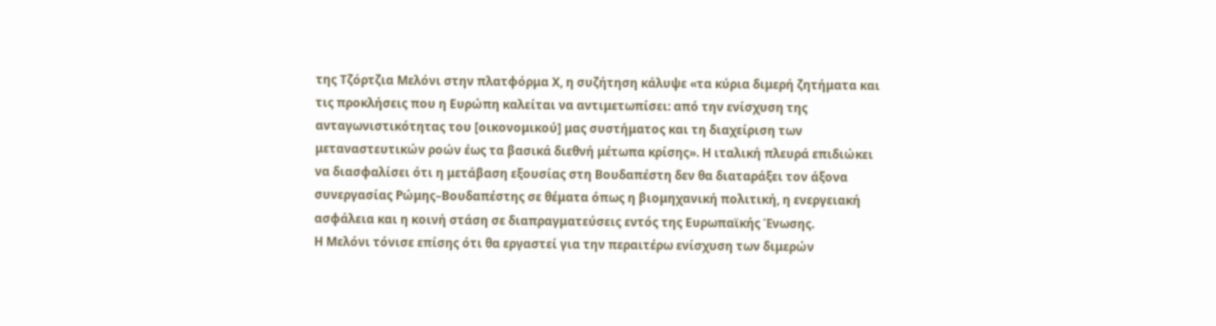της Τζόρτζια Μελόνι στην πλατφόρμα Χ, η συζήτηση κάλυψε «τα κύρια διμερή ζητήματα και τις προκλήσεις που η Ευρώπη καλείται να αντιμετωπίσει: από την ενίσχυση της ανταγωνιστικότητας του [οικονομικού] μας συστήματος και τη διαχείριση των μεταναστευτικών ροών έως τα βασικά διεθνή μέτωπα κρίσης». Η ιταλική πλευρά επιδιώκει να διασφαλίσει ότι η μετάβαση εξουσίας στη Βουδαπέστη δεν θα διαταράξει τον άξονα συνεργασίας Ρώμης–Βουδαπέστης σε θέματα όπως η βιομηχανική πολιτική, η ενεργειακή ασφάλεια και η κοινή στάση σε διαπραγματεύσεις εντός της Ευρωπαϊκής Ένωσης.
Η Μελόνι τόνισε επίσης ότι θα εργαστεί για την περαιτέρω ενίσχυση των διμερών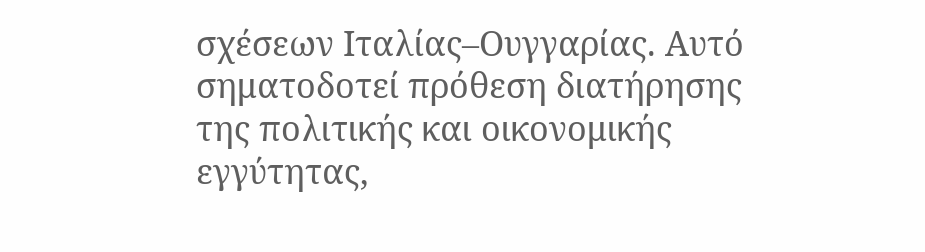σχέσεων Ιταλίας–Ουγγαρίας. Αυτό σηματοδοτεί πρόθεση διατήρησης της πολιτικής και οικονομικής εγγύτητας,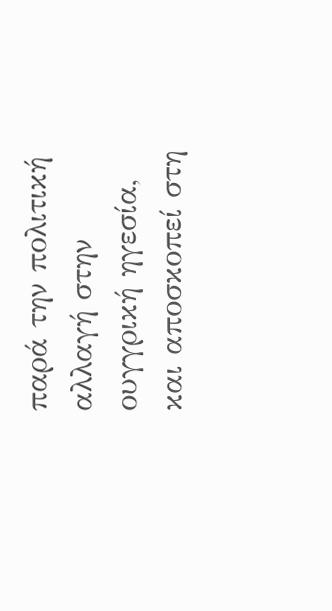παρά την πολιτική αλλαγή στην ουγγρική ηγεσία, και αποσκοπεί στη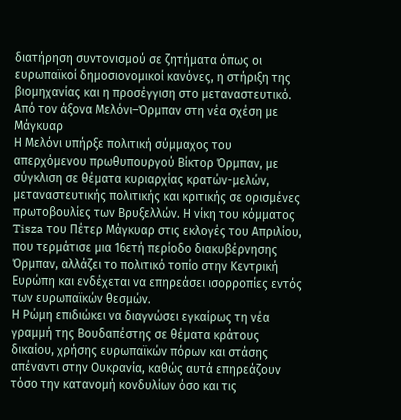διατήρηση συντονισμού σε ζητήματα όπως οι ευρωπαϊκοί δημοσιονομικοί κανόνες, η στήριξη της βιομηχανίας και η προσέγγιση στο μεταναστευτικό.
Από τον άξονα Μελόνι–Όρμπαν στη νέα σχέση με Μάγκυαρ
Η Μελόνι υπήρξε πολιτική σύμμαχος του απερχόμενου πρωθυπουργού Βίκτορ Όρμπαν, με σύγκλιση σε θέματα κυριαρχίας κρατών-μελών, μεταναστευτικής πολιτικής και κριτικής σε ορισμένες πρωτοβουλίες των Βρυξελλών. Η νίκη του κόμματος Tisza του Πέτερ Μάγκυαρ στις εκλογές του Απριλίου, που τερμάτισε μια 16ετή περίοδο διακυβέρνησης Όρμπαν, αλλάζει το πολιτικό τοπίο στην Κεντρική Ευρώπη και ενδέχεται να επηρεάσει ισορροπίες εντός των ευρωπαϊκών θεσμών.
Η Ρώμη επιδιώκει να διαγνώσει εγκαίρως τη νέα γραμμή της Βουδαπέστης σε θέματα κράτους δικαίου, χρήσης ευρωπαϊκών πόρων και στάσης απέναντι στην Ουκρανία, καθώς αυτά επηρεάζουν τόσο την κατανομή κονδυλίων όσο και τις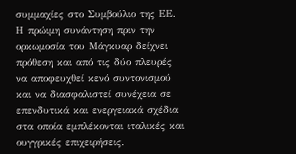συμμαχίες στο Συμβούλιο της ΕΕ. Η πρώιμη συνάντηση πριν την ορκωμοσία του Μάγκυαρ δείχνει πρόθεση και από τις δύο πλευρές να αποφευχθεί κενό συντονισμού και να διασφαλιστεί συνέχεια σε επενδυτικά και ενεργειακά σχέδια στα οποία εμπλέκονται ιταλικές και ουγγρικές επιχειρήσεις.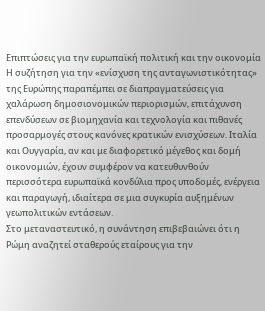Επιπτώσεις για την ευρωπαϊκή πολιτική και την οικονομία
Η συζήτηση για την «ενίσχυση της ανταγωνιστικότητας» της Ευρώπης παραπέμπει σε διαπραγματεύσεις για χαλάρωση δημοσιονομικών περιορισμών, επιτάχυνση επενδύσεων σε βιομηχανία και τεχνολογία και πιθανές προσαρμογές στους κανόνες κρατικών ενισχύσεων. Ιταλία και Ουγγαρία, αν και με διαφορετικό μέγεθος και δομή οικονομιών, έχουν συμφέρον να κατευθυνθούν περισσότερα ευρωπαϊκά κονδύλια προς υποδομές, ενέργεια και παραγωγή, ιδιαίτερα σε μια συγκυρία αυξημένων γεωπολιτικών εντάσεων.
Στο μεταναστευτικό, η συνάντηση επιβεβαιώνει ότι η Ρώμη αναζητεί σταθερούς εταίρους για την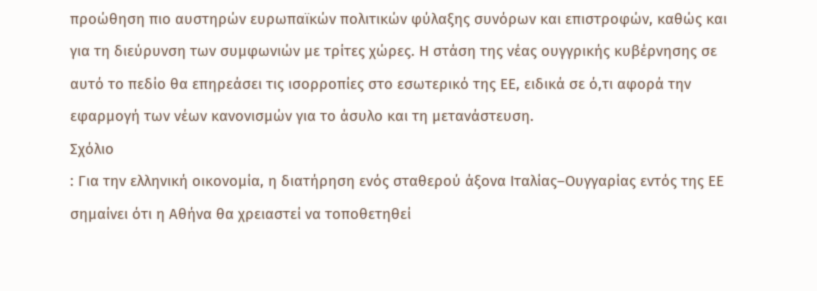προώθηση πιο αυστηρών ευρωπαϊκών πολιτικών φύλαξης συνόρων και επιστροφών, καθώς και για τη διεύρυνση των συμφωνιών με τρίτες χώρες. Η στάση της νέας ουγγρικής κυβέρνησης σε αυτό το πεδίο θα επηρεάσει τις ισορροπίες στο εσωτερικό της ΕΕ, ειδικά σε ό,τι αφορά την εφαρμογή των νέων κανονισμών για το άσυλο και τη μετανάστευση.
Σχόλιο
: Για την ελληνική οικονομία, η διατήρηση ενός σταθερού άξονα Ιταλίας–Ουγγαρίας εντός της ΕΕ σημαίνει ότι η Αθήνα θα χρειαστεί να τοποθετηθεί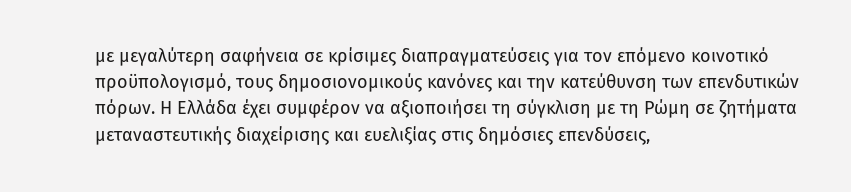με μεγαλύτερη σαφήνεια σε κρίσιμες διαπραγματεύσεις για τον επόμενο κοινοτικό προϋπολογισμό, τους δημοσιονομικούς κανόνες και την κατεύθυνση των επενδυτικών πόρων. Η Ελλάδα έχει συμφέρον να αξιοποιήσει τη σύγκλιση με τη Ρώμη σε ζητήματα μεταναστευτικής διαχείρισης και ευελιξίας στις δημόσιες επενδύσεις,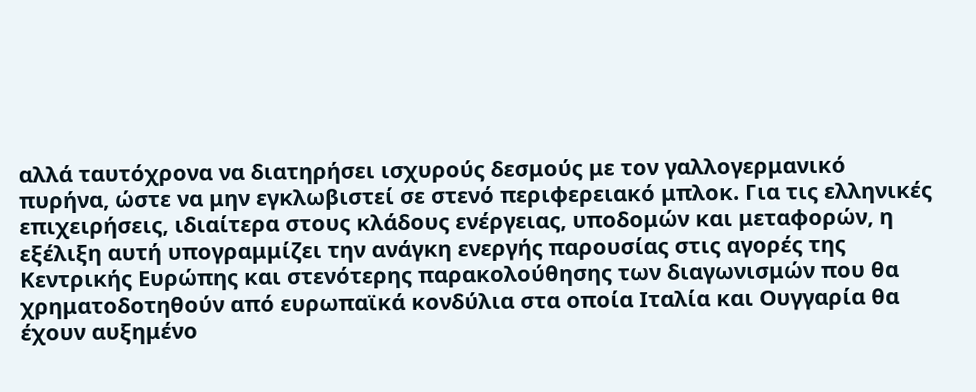αλλά ταυτόχρονα να διατηρήσει ισχυρούς δεσμούς με τον γαλλογερμανικό πυρήνα, ώστε να μην εγκλωβιστεί σε στενό περιφερειακό μπλοκ. Για τις ελληνικές επιχειρήσεις, ιδιαίτερα στους κλάδους ενέργειας, υποδομών και μεταφορών, η εξέλιξη αυτή υπογραμμίζει την ανάγκη ενεργής παρουσίας στις αγορές της Κεντρικής Ευρώπης και στενότερης παρακολούθησης των διαγωνισμών που θα χρηματοδοτηθούν από ευρωπαϊκά κονδύλια στα οποία Ιταλία και Ουγγαρία θα έχουν αυξημένο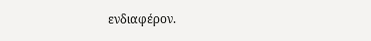ενδιαφέρον.